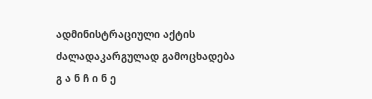ადმინისტრაციული აქტის ძალადაკარგულად გამოცხადება
გ ა ნ ჩ ი ნ ე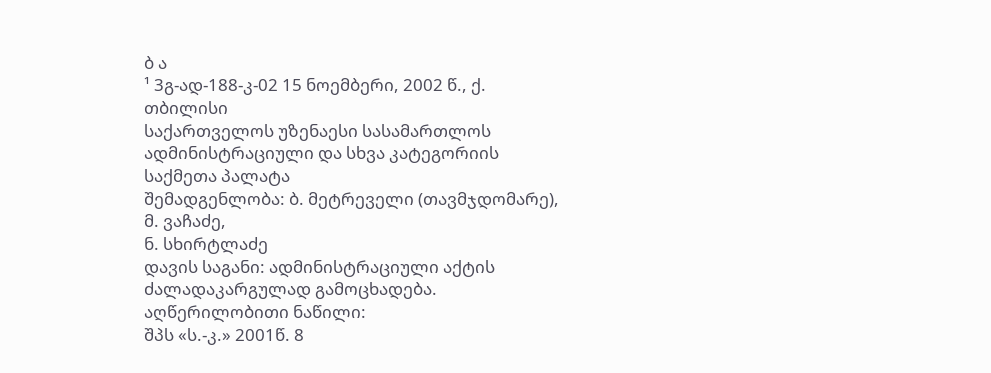ბ ა
¹ 3გ-ად-188-კ-02 15 ნოემბერი, 2002 წ., ქ. თბილისი
საქართველოს უზენაესი სასამართლოს ადმინისტრაციული და სხვა კატეგორიის საქმეთა პალატა
შემადგენლობა: ბ. მეტრეველი (თავმჯდომარე),
მ. ვაჩაძე,
ნ. სხირტლაძე
დავის საგანი: ადმინისტრაციული აქტის ძალადაკარგულად გამოცხადება.
აღწერილობითი ნაწილი:
შპს «ს.-კ.» 2001წ. 8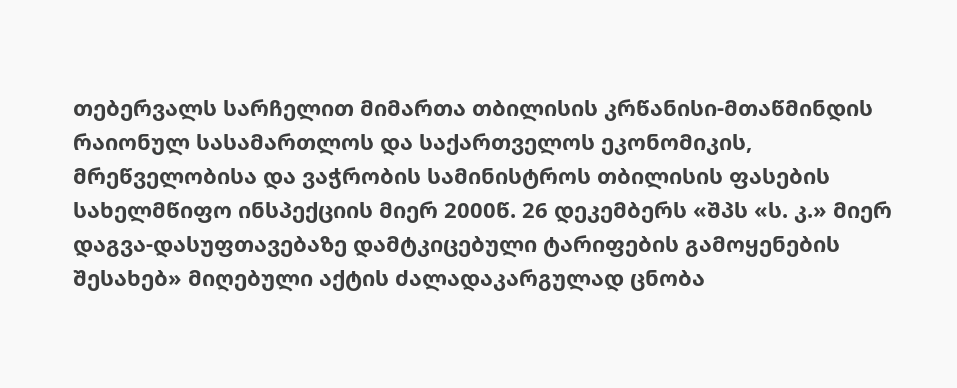თებერვალს სარჩელით მიმართა თბილისის კრწანისი-მთაწმინდის რაიონულ სასამართლოს და საქართველოს ეკონომიკის, მრეწველობისა და ვაჭრობის სამინისტროს თბილისის ფასების სახელმწიფო ინსპექციის მიერ 2000წ. 26 დეკემბერს «შპს «ს. კ.» მიერ დაგვა-დასუფთავებაზე დამტკიცებული ტარიფების გამოყენების შესახებ» მიღებული აქტის ძალადაკარგულად ცნობა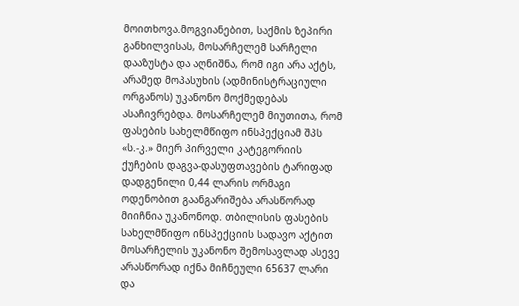მოითხოვა.მოგვიანებით, საქმის ზეპირი განხილვისას, მოსარჩელემ სარჩელი დააზუსტა და აღნიშნა, რომ იგი არა აქტს, არამედ მოპასუხის (ადმინისტრაციული ორგანოს) უკანონო მოქმედებას ასაჩივრებდა. მოსარჩელემ მიუთითა, რომ ფასების სახელმწიფო ინსპექციამ შპს «ს.-კ.» მიერ პირველი კატეგორიის ქუჩების დაგვა-დასუფთავების ტარიფად დადგენილი 0,44 ლარის ორმაგი ოდენობით გაანგარიშება არასწორად მიიჩნია უკანონოდ. თბილისის ფასების სახელმწიფო ინსპექციის სადავო აქტით მოსარჩელის უკანონო შემოსავლად ასევე არასწორად იქნა მიჩნეული 65637 ლარი და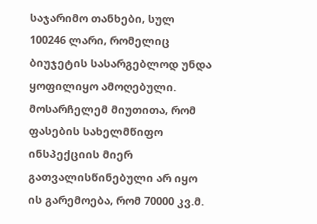საჯარიმო თანხები, სულ 100246 ლარი, რომელიც ბიუჯეტის სასარგებლოდ უნდა ყოფილიყო ამოღებული. მოსარჩელემ მიუთითა, რომ ფასების სახელმწიფო ინსპექციის მიერ გათვალისწინებული არ იყო ის გარემოება, რომ 70000 კვ.მ.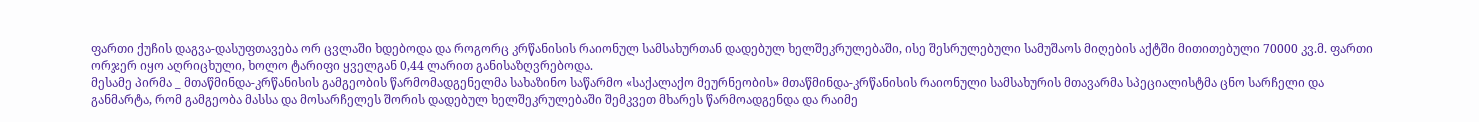ფართი ქუჩის დაგვა-დასუფთავება ორ ცვლაში ხდებოდა და როგორც კრწანისის რაიონულ სამსახურთან დადებულ ხელშეკრულებაში, ისე შესრულებული სამუშაოს მიღების აქტში მითითებული 70000 კვ.მ. ფართი ორჯერ იყო აღრიცხული, ხოლო ტარიფი ყველგან 0,44 ლარით განისაზღვრებოდა.
მესამე პირმა _ მთაწმინდა-კრწანისის გამგეობის წარმომადგენელმა სახაზინო საწარმო «საქალაქო მეურნეობის» მთაწმინდა-კრწანისის რაიონული სამსახურის მთავარმა სპეციალისტმა ცნო სარჩელი და განმარტა, რომ გამგეობა მასსა და მოსარჩელეს შორის დადებულ ხელშეკრულებაში შემკვეთ მხარეს წარმოადგენდა და რაიმე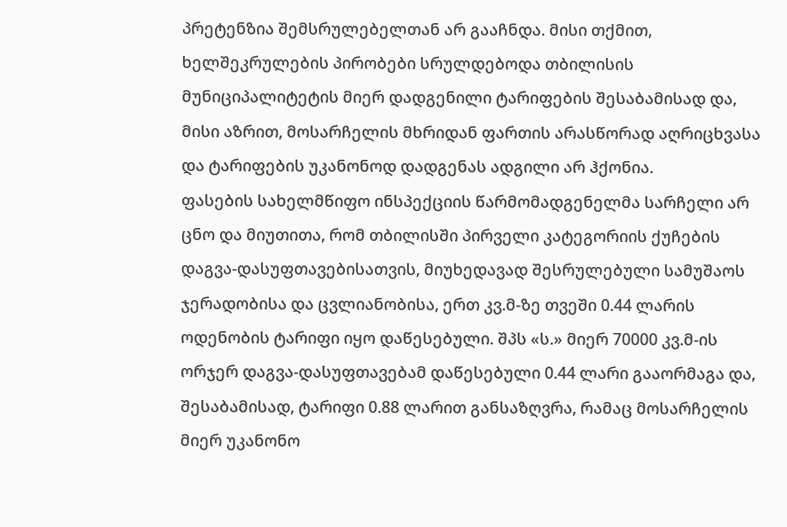პრეტენზია შემსრულებელთან არ გააჩნდა. მისი თქმით, ხელშეკრულების პირობები სრულდებოდა თბილისის მუნიციპალიტეტის მიერ დადგენილი ტარიფების შესაბამისად და, მისი აზრით, მოსარჩელის მხრიდან ფართის არასწორად აღრიცხვასა და ტარიფების უკანონოდ დადგენას ადგილი არ ჰქონია.
ფასების სახელმწიფო ინსპექციის წარმომადგენელმა სარჩელი არ ცნო და მიუთითა, რომ თბილისში პირველი კატეგორიის ქუჩების დაგვა-დასუფთავებისათვის, მიუხედავად შესრულებული სამუშაოს ჯერადობისა და ცვლიანობისა, ერთ კვ.მ-ზე თვეში 0.44 ლარის ოდენობის ტარიფი იყო დაწესებული. შპს «ს.» მიერ 70000 კვ.მ-ის ორჯერ დაგვა-დასუფთავებამ დაწესებული 0.44 ლარი გააორმაგა და, შესაბამისად, ტარიფი 0.88 ლარით განსაზღვრა, რამაც მოსარჩელის მიერ უკანონო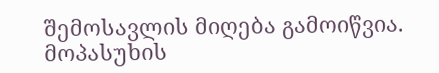შემოსავლის მიღება გამოიწვია. მოპასუხის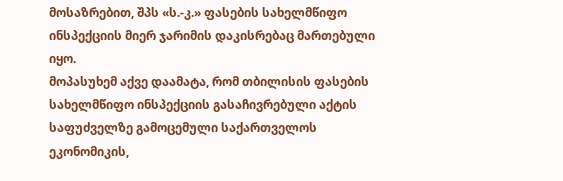მოსაზრებით, შპს «ს.-კ.» ფასების სახელმწიფო ინსპექციის მიერ ჯარიმის დაკისრებაც მართებული იყო.
მოპასუხემ აქვე დაამატა, რომ თბილისის ფასების სახელმწიფო ინსპექციის გასაჩივრებული აქტის საფუძველზე გამოცემული საქართველოს ეკონომიკის,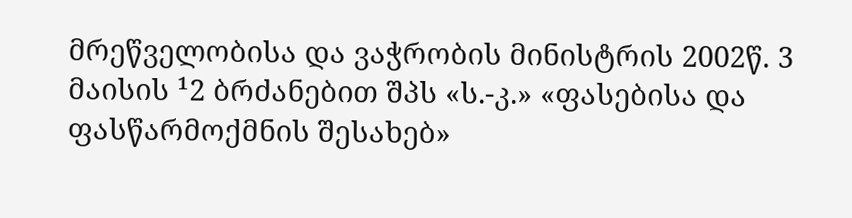მრეწველობისა და ვაჭრობის მინისტრის 2002წ. 3 მაისის ¹2 ბრძანებით შპს «ს.-კ.» «ფასებისა და ფასწარმოქმნის შესახებ»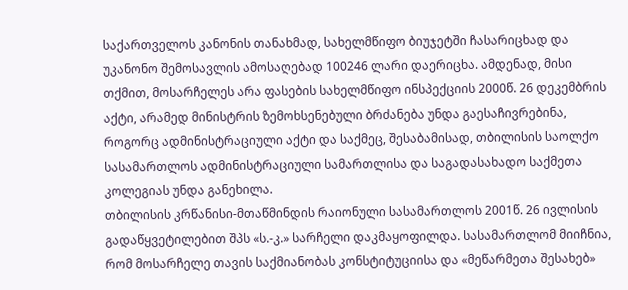საქართველოს კანონის თანახმად, სახელმწიფო ბიუჯეტში ჩასარიცხად და უკანონო შემოსავლის ამოსაღებად 100246 ლარი დაერიცხა. ამდენად, მისი თქმით, მოსარჩელეს არა ფასების სახელმწიფო ინსპექციის 2000წ. 26 დეკემბრის აქტი, არამედ მინისტრის ზემოხსენებული ბრძანება უნდა გაესაჩივრებინა, როგორც ადმინისტრაციული აქტი და საქმეც, შესაბამისად, თბილისის საოლქო სასამართლოს ადმინისტრაციული სამართლისა და საგადასახადო საქმეთა კოლეგიას უნდა განეხილა.
თბილისის კრწანისი-მთაწმინდის რაიონული სასამართლოს 2001წ. 26 ივლისის გადაწყვეტილებით შპს «ს.-კ.» სარჩელი დაკმაყოფილდა. სასამართლომ მიიჩნია, რომ მოსარჩელე თავის საქმიანობას კონსტიტუციისა და «მეწარმეთა შესახებ»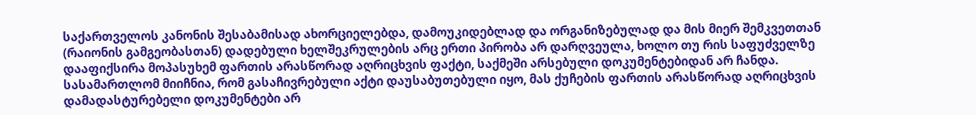საქართველოს კანონის შესაბამისად ახორციელებდა, დამოუკიდებლად და ორგანიზებულად და მის მიერ შემკვეთთან (რაიონის გამგეობასთან) დადებული ხელშეკრულების არც ერთი პირობა არ დარღვეულა, ხოლო თუ რის საფუძველზე დააფიქსირა მოპასუხემ ფართის არასწორად აღრიცხვის ფაქტი, საქმეში არსებული დოკუმენტებიდან არ ჩანდა. სასამართლომ მიიჩნია, რომ გასაჩივრებული აქტი დაუსაბუთებული იყო, მას ქუჩების ფართის არასწორად აღრიცხვის დამადასტურებელი დოკუმენტები არ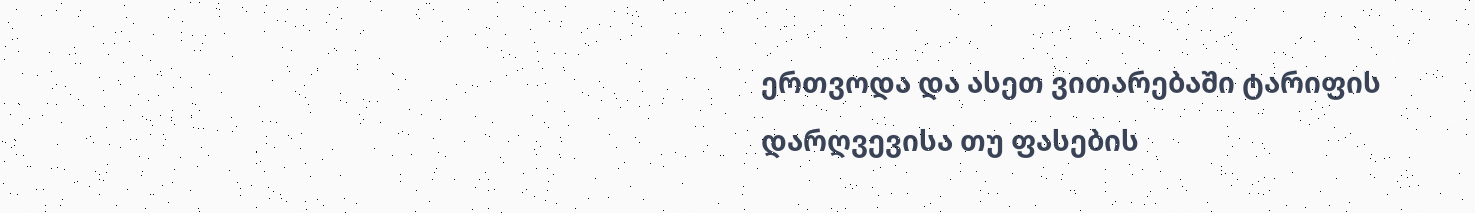ერთვოდა და ასეთ ვითარებაში ტარიფის დარღვევისა თუ ფასების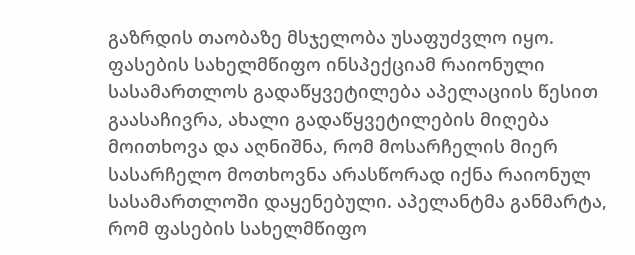გაზრდის თაობაზე მსჯელობა უსაფუძვლო იყო.
ფასების სახელმწიფო ინსპექციამ რაიონული სასამართლოს გადაწყვეტილება აპელაციის წესით გაასაჩივრა, ახალი გადაწყვეტილების მიღება მოითხოვა და აღნიშნა, რომ მოსარჩელის მიერ სასარჩელო მოთხოვნა არასწორად იქნა რაიონულ სასამართლოში დაყენებული. აპელანტმა განმარტა, რომ ფასების სახელმწიფო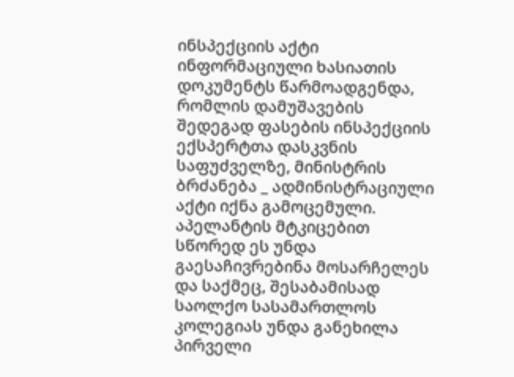ინსპექციის აქტი ინფორმაციული ხასიათის დოკუმენტს წარმოადგენდა, რომლის დამუშავების შედეგად ფასების ინსპექციის ექსპერტთა დასკვნის საფუძველზე, მინისტრის ბრძანება _ ადმინისტრაციული აქტი იქნა გამოცემული. აპელანტის მტკიცებით სწორედ ეს უნდა გაესაჩივრებინა მოსარჩელეს და საქმეც, შესაბამისად საოლქო სასამართლოს კოლეგიას უნდა განეხილა პირველი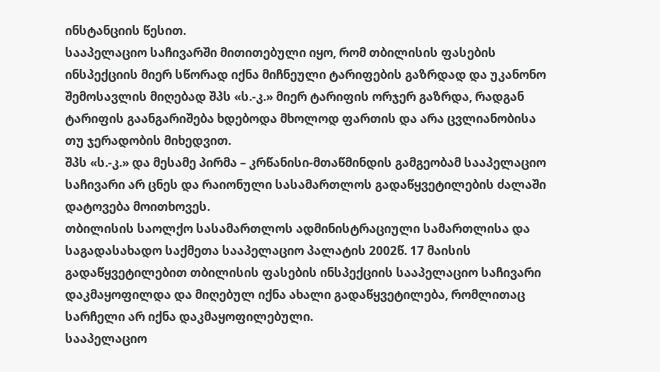ინსტანციის წესით.
სააპელაციო საჩივარში მითითებული იყო, რომ თბილისის ფასების ინსპექციის მიერ სწორად იქნა მიჩნეული ტარიფების გაზრდად და უკანონო შემოსავლის მიღებად შპს «ს.-კ.» მიერ ტარიფის ორჯერ გაზრდა, რადგან ტარიფის გაანგარიშება ხდებოდა მხოლოდ ფართის და არა ცვლიანობისა თუ ჯერადობის მიხედვით.
შპს «ს.-კ.» და მესამე პირმა – კრწანისი-მთაწმინდის გამგეობამ სააპელაციო საჩივარი არ ცნეს და რაიონული სასამართლოს გადაწყვეტილების ძალაში დატოვება მოითხოვეს.
თბილისის საოლქო სასამართლოს ადმინისტრაციული სამართლისა და საგადასახადო საქმეთა სააპელაციო პალატის 2002წ. 17 მაისის გადაწყვეტილებით თბილისის ფასების ინსპექციის სააპელაციო საჩივარი დაკმაყოფილდა და მიღებულ იქნა ახალი გადაწყვეტილება, რომლითაც სარჩელი არ იქნა დაკმაყოფილებული.
სააპელაციო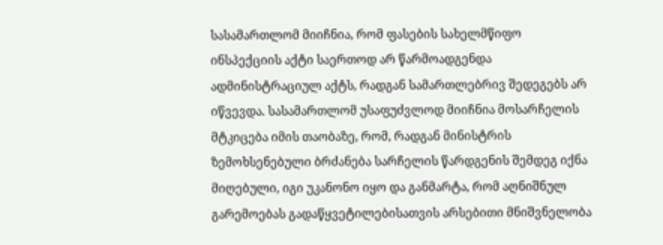სასამართლომ მიიჩნია, რომ ფასების სახელმწიფო ინსპექციის აქტი საერთოდ არ წარმოადგენდა ადმინისტრაციულ აქტს, რადგან სამართლებრივ შედეგებს არ იწვევდა. სასამართლომ უსაფუძვლოდ მიიჩნია მოსარჩელის მტკიცება იმის თაობაზე, რომ, რადგან მინისტრის ზემოხსენებული ბრძანება სარჩელის წარდგენის შემდეგ იქნა მიღებული, იგი უკანონო იყო და განმარტა, რომ აღნიშნულ გარემოებას გადაწყვეტილებისათვის არსებითი მნიშვნელობა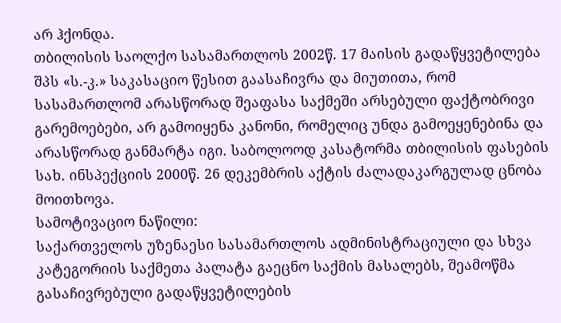არ ჰქონდა.
თბილისის საოლქო სასამართლოს 2002წ. 17 მაისის გადაწყვეტილება შპს «ს.-კ.» საკასაციო წესით გაასაჩივრა და მიუთითა, რომ სასამართლომ არასწორად შეაფასა საქმეში არსებული ფაქტობრივი გარემოებები, არ გამოიყენა კანონი, რომელიც უნდა გამოეყენებინა და არასწორად განმარტა იგი. საბოლოოდ კასატორმა თბილისის ფასების სახ. ინსპექციის 2000წ. 26 დეკემბრის აქტის ძალადაკარგულად ცნობა მოითხოვა.
სამოტივაციო ნაწილი:
საქართველოს უზენაესი სასამართლოს ადმინისტრაციული და სხვა კატეგორიის საქმეთა პალატა გაეცნო საქმის მასალებს, შეამოწმა გასაჩივრებული გადაწყვეტილების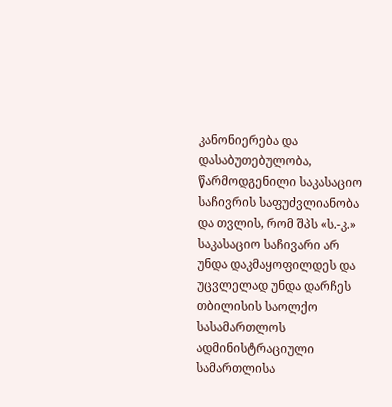კანონიერება და დასაბუთებულობა, წარმოდგენილი საკასაციო საჩივრის საფუძვლიანობა და თვლის, რომ შპს «ს.-კ.» საკასაციო საჩივარი არ უნდა დაკმაყოფილდეს და უცვლელად უნდა დარჩეს თბილისის საოლქო სასამართლოს ადმინისტრაციული სამართლისა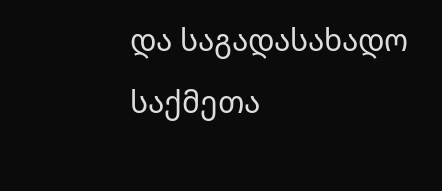და საგადასახადო საქმეთა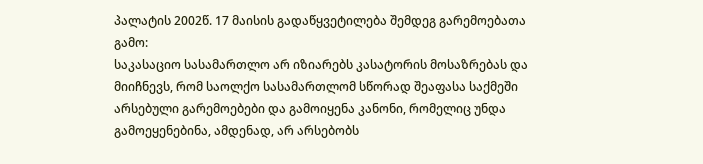პალატის 2002წ. 17 მაისის გადაწყვეტილება შემდეგ გარემოებათა გამო:
საკასაციო სასამართლო არ იზიარებს კასატორის მოსაზრებას და მიიჩნევს, რომ საოლქო სასამართლომ სწორად შეაფასა საქმეში არსებული გარემოებები და გამოიყენა კანონი, რომელიც უნდა გამოეყენებინა, ამდენად, არ არსებობს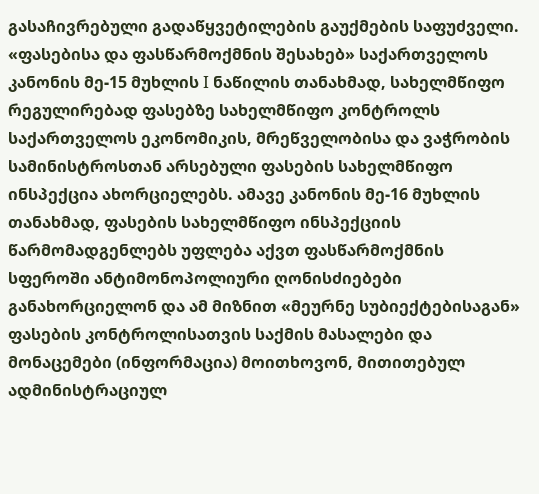გასაჩივრებული გადაწყვეტილების გაუქმების საფუძველი.
«ფასებისა და ფასწარმოქმნის შესახებ» საქართველოს კანონის მე-15 მუხლის I ნაწილის თანახმად, სახელმწიფო რეგულირებად ფასებზე სახელმწიფო კონტროლს საქართველოს ეკონომიკის, მრეწველობისა და ვაჭრობის სამინისტროსთან არსებული ფასების სახელმწიფო ინსპექცია ახორციელებს. ამავე კანონის მე-16 მუხლის თანახმად, ფასების სახელმწიფო ინსპექციის წარმომადგენლებს უფლება აქვთ ფასწარმოქმნის სფეროში ანტიმონოპოლიური ღონისძიებები განახორციელონ და ამ მიზნით «მეურნე სუბიექტებისაგან» ფასების კონტროლისათვის საქმის მასალები და მონაცემები (ინფორმაცია) მოითხოვონ, მითითებულ ადმინისტრაციულ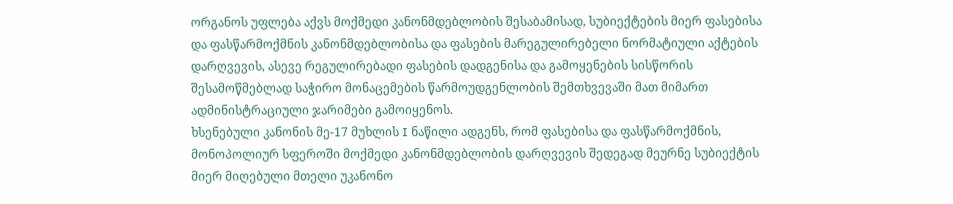ორგანოს უფლება აქვს მოქმედი კანონმდებლობის შესაბამისად, სუბიექტების მიერ ფასებისა და ფასწარმოქმნის კანონმდებლობისა და ფასების მარეგულირებელი ნორმატიული აქტების დარღვევის, ასევე რეგულირებადი ფასების დადგენისა და გამოყენების სისწორის შესამოწმებლად საჭირო მონაცემების წარმოუდგენლობის შემთხვევაში მათ მიმართ ადმინისტრაციული ჯარიმები გამოიყენოს.
ხსენებული კანონის მე-17 მუხლის I ნაწილი ადგენს, რომ ფასებისა და ფასწარმოქმნის, მონოპოლიურ სფეროში მოქმედი კანონმდებლობის დარღვევის შედეგად მეურნე სუბიექტის მიერ მიღებული მთელი უკანონო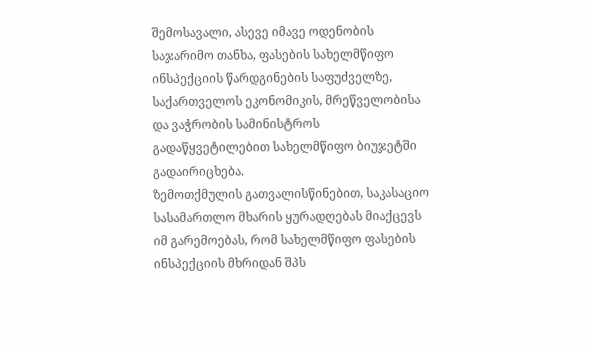შემოსავალი, ასევე იმავე ოდენობის საჯარიმო თანხა, ფასების სახელმწიფო ინსპექციის წარდგინების საფუძველზე, საქართველოს ეკონომიკის, მრეწველობისა და ვაჭრობის სამინისტროს გადაწყვეტილებით სახელმწიფო ბიუჯეტში გადაირიცხება.
ზემოთქმულის გათვალისწინებით, საკასაციო სასამართლო მხარის ყურადღებას მიაქცევს იმ გარემოებას, რომ სახელმწიფო ფასების ინსპექციის მხრიდან შპს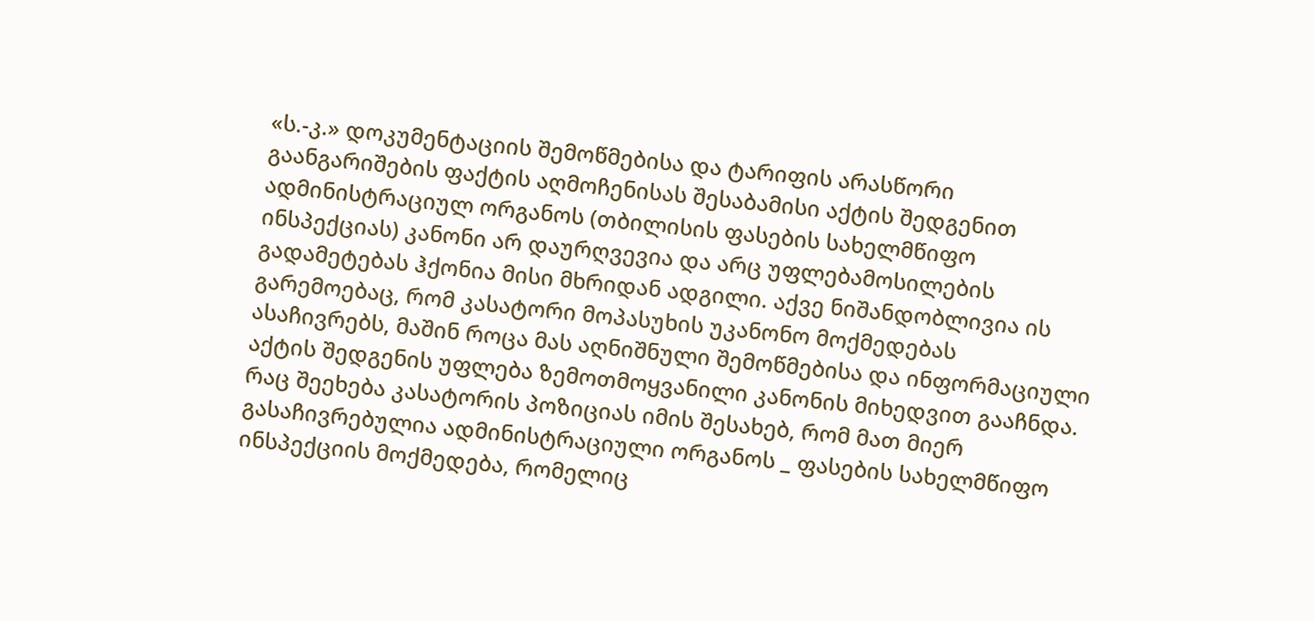«ს.-კ.» დოკუმენტაციის შემოწმებისა და ტარიფის არასწორი გაანგარიშების ფაქტის აღმოჩენისას შესაბამისი აქტის შედგენით ადმინისტრაციულ ორგანოს (თბილისის ფასების სახელმწიფო ინსპექციას) კანონი არ დაურღვევია და არც უფლებამოსილების გადამეტებას ჰქონია მისი მხრიდან ადგილი. აქვე ნიშანდობლივია ის გარემოებაც, რომ კასატორი მოპასუხის უკანონო მოქმედებას ასაჩივრებს, მაშინ როცა მას აღნიშნული შემოწმებისა და ინფორმაციული აქტის შედგენის უფლება ზემოთმოყვანილი კანონის მიხედვით გააჩნდა. რაც შეეხება კასატორის პოზიციას იმის შესახებ, რომ მათ მიერ გასაჩივრებულია ადმინისტრაციული ორგანოს _ ფასების სახელმწიფო ინსპექციის მოქმედება, რომელიც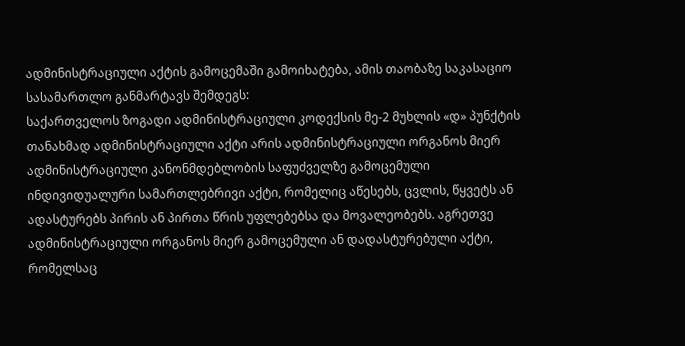ადმინისტრაციული აქტის გამოცემაში გამოიხატება, ამის თაობაზე საკასაციო სასამართლო განმარტავს შემდეგს:
საქართველოს ზოგადი ადმინისტრაციული კოდექსის მე-2 მუხლის «დ» პუნქტის თანახმად ადმინისტრაციული აქტი არის ადმინისტრაციული ორგანოს მიერ ადმინისტრაციული კანონმდებლობის საფუძველზე გამოცემული ინდივიდუალური სამართლებრივი აქტი, რომელიც აწესებს, ცვლის, წყვეტს ან ადასტურებს პირის ან პირთა წრის უფლებებსა და მოვალეობებს. აგრეთვე ადმინისტრაციული ორგანოს მიერ გამოცემული ან დადასტურებული აქტი, რომელსაც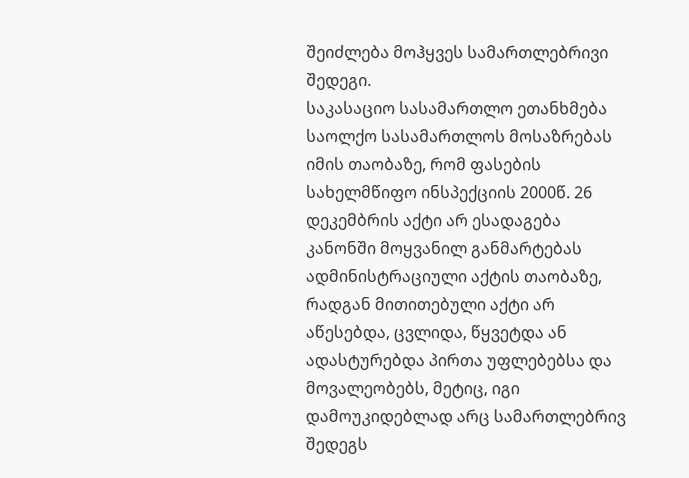შეიძლება მოჰყვეს სამართლებრივი შედეგი.
საკასაციო სასამართლო ეთანხმება საოლქო სასამართლოს მოსაზრებას იმის თაობაზე, რომ ფასების სახელმწიფო ინსპექციის 2000წ. 26 დეკემბრის აქტი არ ესადაგება კანონში მოყვანილ განმარტებას ადმინისტრაციული აქტის თაობაზე, რადგან მითითებული აქტი არ აწესებდა, ცვლიდა, წყვეტდა ან ადასტურებდა პირთა უფლებებსა და მოვალეობებს, მეტიც, იგი დამოუკიდებლად არც სამართლებრივ შედეგს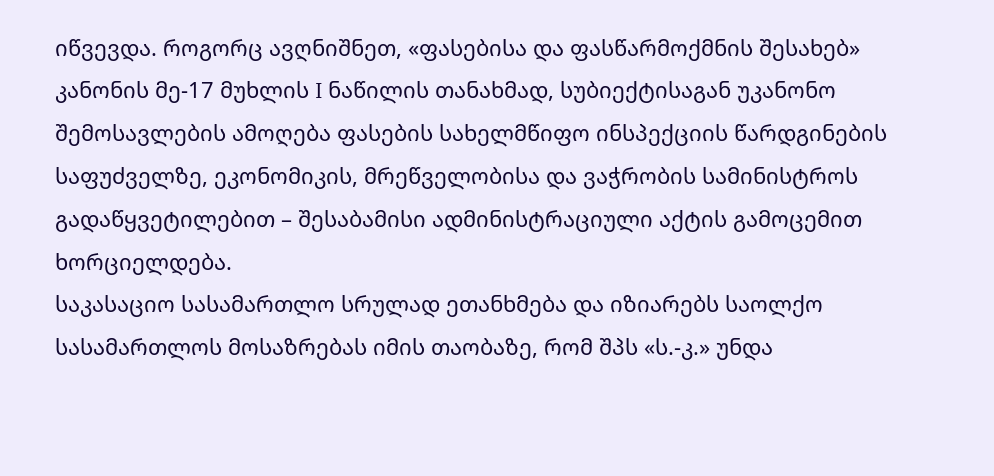იწვევდა. როგორც ავღნიშნეთ, «ფასებისა და ფასწარმოქმნის შესახებ» კანონის მე-17 მუხლის I ნაწილის თანახმად, სუბიექტისაგან უკანონო შემოსავლების ამოღება ფასების სახელმწიფო ინსპექციის წარდგინების საფუძველზე, ეკონომიკის, მრეწველობისა და ვაჭრობის სამინისტროს გადაწყვეტილებით – შესაბამისი ადმინისტრაციული აქტის გამოცემით ხორციელდება.
საკასაციო სასამართლო სრულად ეთანხმება და იზიარებს საოლქო სასამართლოს მოსაზრებას იმის თაობაზე, რომ შპს «ს.-კ.» უნდა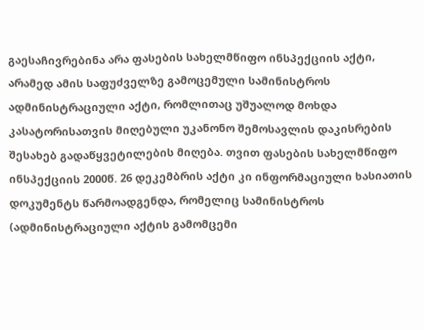გაესაჩივრებინა არა ფასების სახელმწიფო ინსპექციის აქტი, არამედ ამის საფუძველზე გამოცემული სამინისტროს ადმინისტრაციული აქტი, რომლითაც უშუალოდ მოხდა კასატორისათვის მიღებული უკანონო შემოსავლის დაკისრების შესახებ გადაწყვეტილების მიღება. თვით ფასების სახელმწიფო ინსპექციის 2000წ. 26 დეკემბრის აქტი კი ინფორმაციული ხასიათის დოკუმენტს წარმოადგენდა, რომელიც სამინისტროს (ადმინისტრაციული აქტის გამომცემი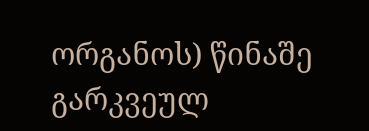ორგანოს) წინაშე გარკვეულ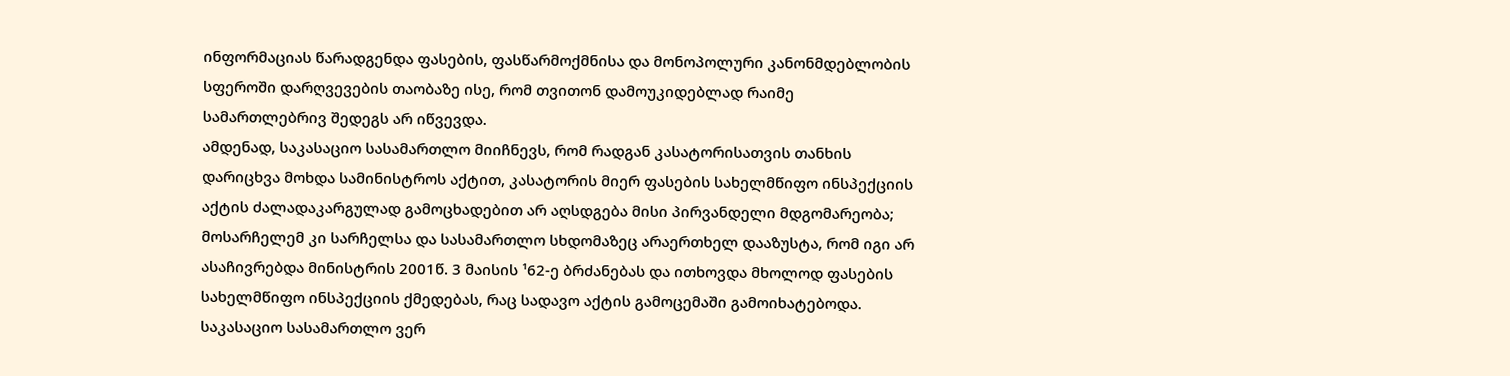ინფორმაციას წარადგენდა ფასების, ფასწარმოქმნისა და მონოპოლური კანონმდებლობის სფეროში დარღვევების თაობაზე ისე, რომ თვითონ დამოუკიდებლად რაიმე სამართლებრივ შედეგს არ იწვევდა.
ამდენად, საკასაციო სასამართლო მიიჩნევს, რომ რადგან კასატორისათვის თანხის დარიცხვა მოხდა სამინისტროს აქტით, კასატორის მიერ ფასების სახელმწიფო ინსპექციის აქტის ძალადაკარგულად გამოცხადებით არ აღსდგება მისი პირვანდელი მდგომარეობა; მოსარჩელემ კი სარჩელსა და სასამართლო სხდომაზეც არაერთხელ დააზუსტა, რომ იგი არ ასაჩივრებდა მინისტრის 2001წ. 3 მაისის ¹62-ე ბრძანებას და ითხოვდა მხოლოდ ფასების სახელმწიფო ინსპექციის ქმედებას, რაც სადავო აქტის გამოცემაში გამოიხატებოდა.
საკასაციო სასამართლო ვერ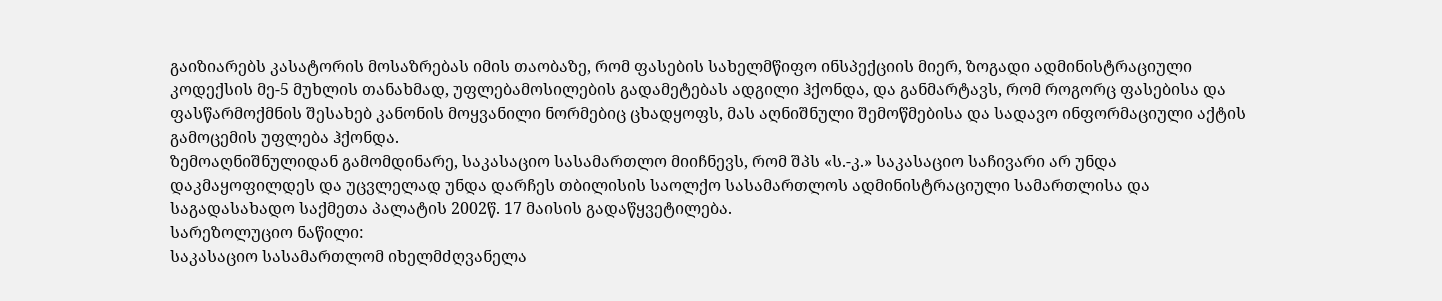გაიზიარებს კასატორის მოსაზრებას იმის თაობაზე, რომ ფასების სახელმწიფო ინსპექციის მიერ, ზოგადი ადმინისტრაციული კოდექსის მე-5 მუხლის თანახმად, უფლებამოსილების გადამეტებას ადგილი ჰქონდა, და განმარტავს, რომ როგორც ფასებისა და ფასწარმოქმნის შესახებ კანონის მოყვანილი ნორმებიც ცხადყოფს, მას აღნიშნული შემოწმებისა და სადავო ინფორმაციული აქტის გამოცემის უფლება ჰქონდა.
ზემოაღნიშნულიდან გამომდინარე, საკასაციო სასამართლო მიიჩნევს, რომ შპს «ს.-კ.» საკასაციო საჩივარი არ უნდა დაკმაყოფილდეს და უცვლელად უნდა დარჩეს თბილისის საოლქო სასამართლოს ადმინისტრაციული სამართლისა და საგადასახადო საქმეთა პალატის 2002წ. 17 მაისის გადაწყვეტილება.
სარეზოლუციო ნაწილი:
საკასაციო სასამართლომ იხელმძღვანელა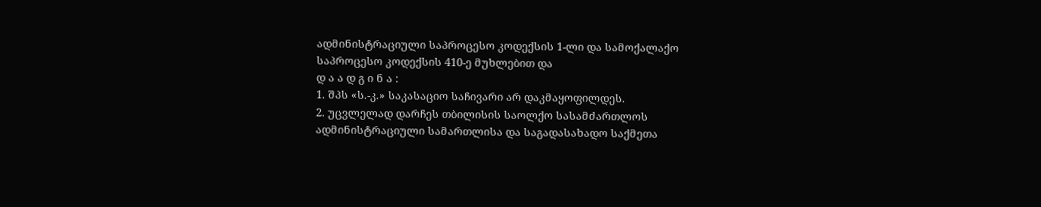ადმინისტრაციული საპროცესო კოდექსის 1-ლი და სამოქალაქო საპროცესო კოდექსის 410-ე მუხლებით და
დ ა ა დ გ ი ნ ა :
1. შპს «ს.-კ.» საკასაციო საჩივარი არ დაკმაყოფილდეს.
2. უცვლელად დარჩეს თბილისის საოლქო სასამძართლოს ადმინისტრაციული სამართლისა და საგადასახადო საქმეთა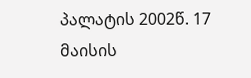პალატის 2002წ. 17 მაისის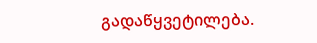გადაწყვეტილება.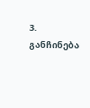3. განჩინება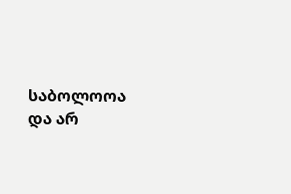საბოლოოა და არ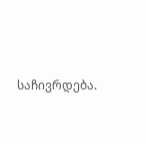საჩივრდება.